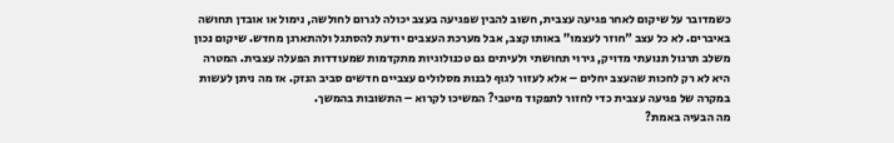כשמדובר על שיקום לאחר פגיעה עצבית, חשוב להבין שפגיעה בעצב יכולה לגרום לחולשה, נימול או אובדן תחושה באיברים. לא כל עצב "חוזר לעצמו" באותו קצב, אבל מערכת העצבים יודעת להסתגל ולהתארגן מחדש. שיקום נכון משלב תרגול תנועתי מדויק, גירוי תחושתי ולעיתים גם טכנולוגיות מתקדמות שמעודדות הפעלה עצבית. המטרה היא לא רק לחכות שהעצב יחלים – אלא לעזור לגוף לבנות מסלולים עצביים חדשים סביב הנזק. אז מה ניתן לעשות במקרה של פגיעה עצבית כדי לחזור לתפקוד מיטבי? המשיכו לקרוא – התשובות בהמשך.
מה הבעיה באמת?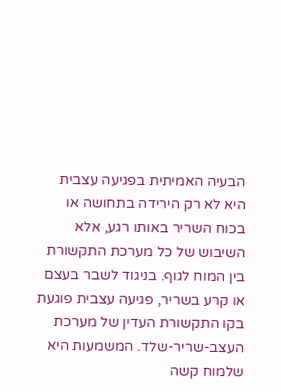הבעיה האמיתית בפגיעה עצבית היא לא רק הירידה בתחושה או בכוח השריר באותו רגע, אלא השיבוש של כל מערכת התקשורת בין המוח לגוף. בניגוד לשבר בעצם או קרע בשריר, פגיעה עצבית פוגעת בקו התקשורת העדין של מערכת העצב-שריר-שלד. המשמעות היא שלמוח קשה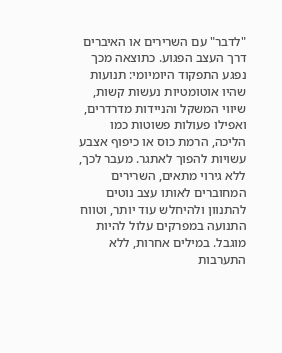"לדבר" עם השרירים או האיברים דרך העצב הפגוע. כתוצאה מכך נפגע התפקוד היומיומי: תנועות שהיו אוטומטיות נעשות קשות, שיווי המשקל והניידות מדרדרים, ואפילו פעולות פשוטות כמו הליכה, הרמת כוס או כיפוף אצבע עשויות להפוך לאתגר. מעבר לכך, ללא גירוי מתאים, השרירים המחוברים לאותו עצב נוטים להתנוון ולהיחלש עוד יותר, וטווח התנועה במפרקים עלול להיות מוגבל. במילים אחרות, ללא התערבות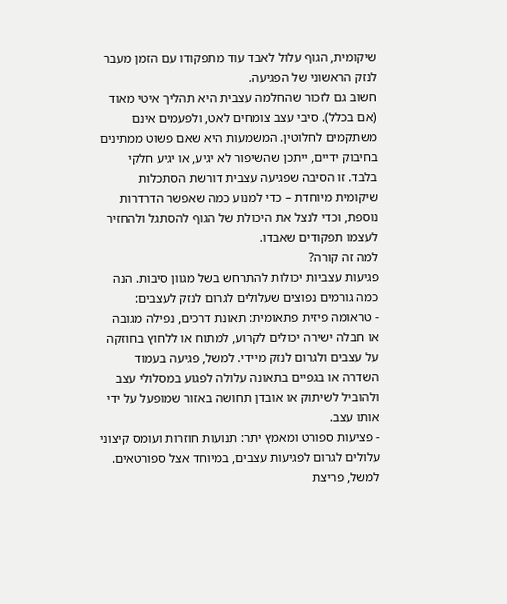שיקומית, הגוף עלול לאבד עוד מתפקודו עם הזמן מעבר לנזק הראשוני של הפגיעה.
חשוב גם לזכור שהחלמה עצבית היא תהליך איטי מאוד (אם בכלל). סיבי עצב צומחים לאט, ולפעמים אינם משתקמים לחלוטין. המשמעות היא שאם פשוט ממתינים בחיבוק ידיים, ייתכן שהשיפור לא יגיע, או יגיע חלקי בלבד. זו הסיבה שפגיעה עצבית דורשת הסתכלות שיקומית מיוחדת – כדי למנוע כמה שאפשר הדרדרות נוספת, וכדי לנצל את היכולת של הגוף להסתגל ולהחזיר לעצמו תפקודים שאבדו.
למה זה קורה?
פגיעות עצביות יכולות להתרחש בשל מגוון סיבות. הנה כמה גורמים נפוצים שעלולים לגרום לנזק לעצבים:
- טראומה פיזית פתאומית: תאונת דרכים, נפילה מגובה או חבלה ישירה יכולים לקרוע, למתוח או ללחוץ בחוזקה על עצבים ולגרום לנזק מיידי. למשל, פגיעה בעמוד השדרה או בגפיים בתאונה עלולה לפגוע במסלולי עצב ולהוביל לשיתוק או אובדן תחושה באזור שמופעל על ידי אותו עצב.
- פציעות ספורט ומאמץ יתר: תנועות חוזרות ועומס קיצוני עלולים לגרום לפגיעות עצבים, במיוחד אצל ספורטאים. למשל, פריצת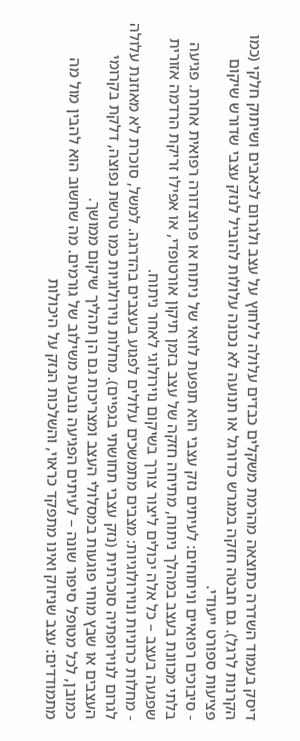דיסק בעמוד השדרה כתוצאה מהרמת משקלים כבדים עלולה ללחוץ על עצב ולגרום לכאבים ושיתוק חלקי (כמו הקרנות לרגל). גם חבטה חזקה במגרש כדורגל או תנועה לא נכונה עלולות להוביל לנזק עצבי שדורש שיקום פציעות ספורט ייעודי.
- סיבוכים רפואיים וניתוחים: לעיתים נזק עצבי הוא תופעת לוואי של ניתוח או פרוצדורה רפואית אחרת. פגיעה בלתי מכוונת בעצב במהלך ניתוח, מתיחה חזקה של עצב בזמן תיקון אורטופדי, או אפילו זריקת הרדמה אזורית שפגעה בעצב – כל אלה יכולים ליצור צורך בשיקום נוירולוגי לאחר ניתוח.
- מחלות כרוניות ונוירולוגיות: מצבים מתמשכים עלולים לפגוע בעצבים בהדרגה. למשל, סוכרת לא מאוזנת עלולה לגרום לנוירופתיה סוכרתית (נזק עצבי תחושתי בגפיים). מחלות נוירולוגיות כמו טרשת נפוצה, דלקת בקרומי העצבים או שבץ מוחי פוגעות במסלולי העצב ומצריכות גם הן תהליך שיקום ממושך.
כמובן, לכל מטופל סיפור שונה – לעיתים הפגיעה נובעת משילוב של גורמים. מה שחשוב הוא להבין מול מה מתמודדים: עצב שניזוק ואינו מתפקד כראוי, והשלכות הנזק על היכולות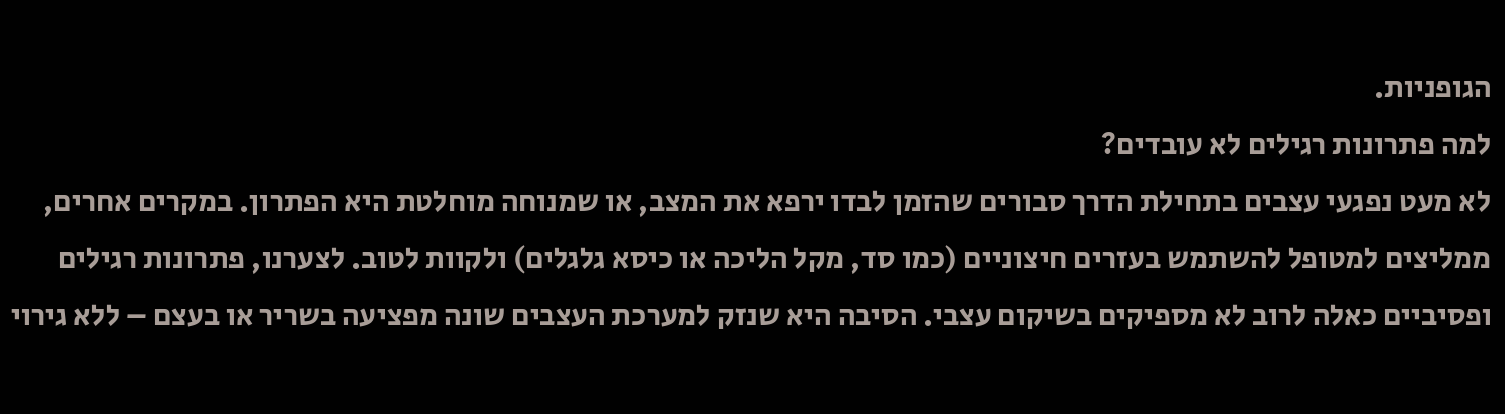הגופניות.
למה פתרונות רגילים לא עובדים?
לא מעט נפגעי עצבים בתחילת הדרך סבורים שהזמן לבדו ירפא את המצב, או שמנוחה מוחלטת היא הפתרון. במקרים אחרים, ממליצים למטופל להשתמש בעזרים חיצוניים (כמו סד, מקל הליכה או כיסא גלגלים) ולקוות לטוב. לצערנו, פתרונות רגילים ופסיביים כאלה לרוב לא מספיקים בשיקום עצבי. הסיבה היא שנזק למערכת העצבים שונה מפציעה בשריר או בעצם – ללא גירוי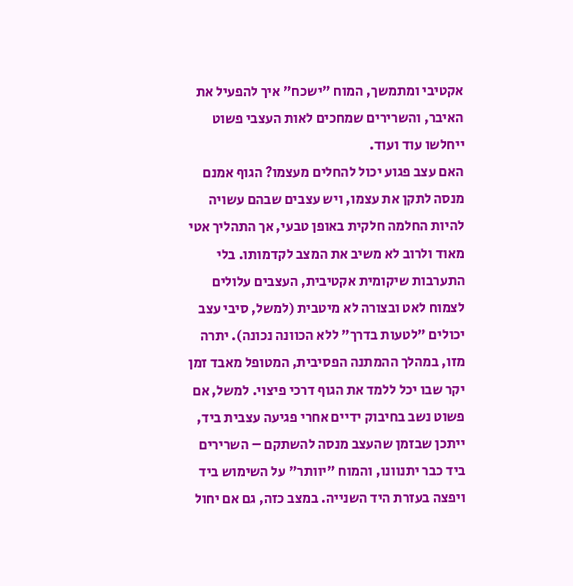אקטיבי ומתמשך, המוח "ישכח" איך להפעיל את האיבר, והשרירים שמחכים לאות העצבי פשוט ייחלשו עוד ועוד.
האם עצב פגוע יכול להחלים מעצמו? הגוף אמנם מנסה לתקן את עצמו, ויש עצבים שבהם עשויה להיות החלמה חלקית באופן טבעי, אך התהליך אטי מאוד ולרוב לא משיב את המצב לקדמותו. בלי התערבות שיקומית אקטיבית, העצבים עלולים לצמוח לאט ובצורה לא מיטבית (למשל, סיבי עצב יכולים "לטעות בדרך" ללא הכוונה נכונה). יתרה מזו, במהלך ההמתנה הפסיבית, המטופל מאבד זמן יקר שבו יכל ללמד את הגוף דרכי פיצוי. למשל, אם פשוט נשב בחיבוק ידיים אחרי פגיעה עצבית ביד, ייתכן שבזמן שהעצב מנסה להשתקם – השרירים ביד כבר יתנוונו, והמוח "יוותר" על השימוש ביד ויפצה בעזרת היד השנייה. במצב כזה, גם אם יחול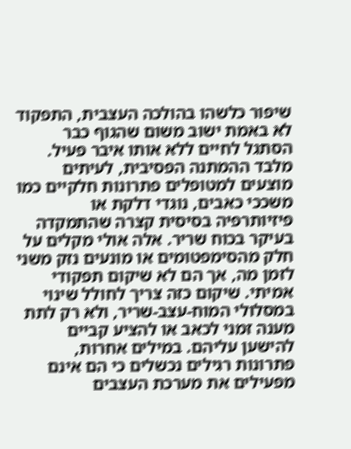שיפור כלשהו בהולכה העצבית, התפקוד לא באמת ישוב משום שהגוף כבר הסתגל לחיים ללא אותו איבר פעיל.
מלבד ההמתנה הפסיבית, לעיתים מוצעים למטופלים פתרונות חלקיים כמו משככי כאבים, נוגדי דלקת או פיזיותרפיה בסיסית קצרה שהתמקדה בעיקר בכוח שריר. אלה אולי מקלים על חלק מהסימפטומים או מונעים נזק משני לזמן מה, אך הם לא שיקום תפקודי אמיתי. שיקום כזה צריך לחולל שינוי במסלולי המוח-עצב-שריר, ולא רק לתת מענה זמני לכאב או להציע קביים להישען עליהם. במילים אחרות, פתרונות רגילים נכשלים כי הם אינם מפעילים את מערכת העצבים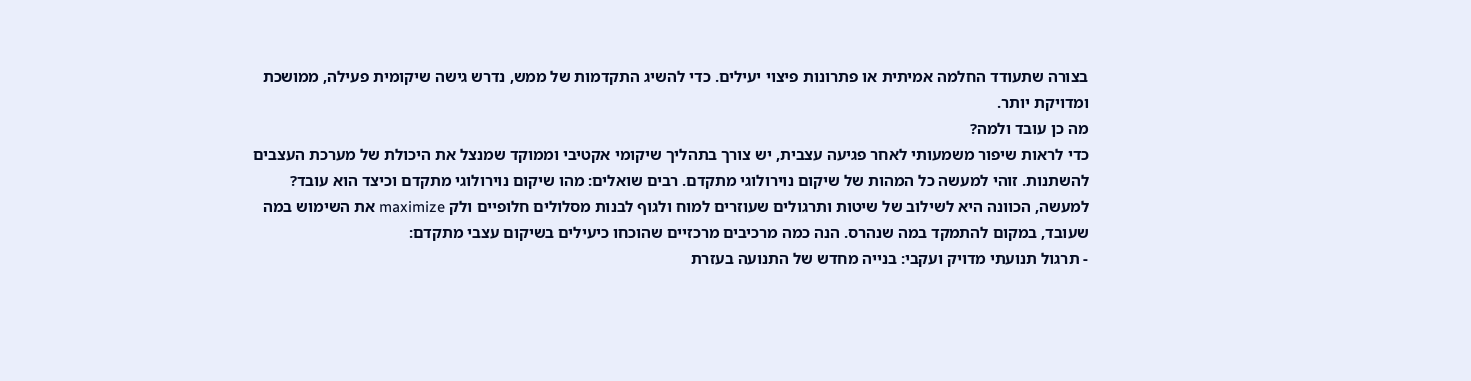בצורה שתעודד החלמה אמיתית או פתרונות פיצוי יעילים. כדי להשיג התקדמות של ממש, נדרש גישה שיקומית פעילה, ממושכת ומדויקת יותר.
מה כן עובד ולמה?
כדי לראות שיפור משמעותי לאחר פגיעה עצבית, יש צורך בתהליך שיקומי אקטיבי וממוקד שמנצל את היכולת של מערכת העצבים להשתנות. זוהי למעשה כל המהות של שיקום נוירולוגי מתקדם. רבים שואלים: מהו שיקום נוירולוגי מתקדם וכיצד הוא עובד? למעשה, הכוונה היא לשילוב של שיטות ותרגולים שעוזרים למוח ולגוף לבנות מסלולים חלופיים ולק maximize את השימוש במה שעובד, במקום להתמקד במה שנהרס. הנה כמה מרכיבים מרכזיים שהוכחו כיעילים בשיקום עצבי מתקדם:
- תרגול תנועתי מדויק ועקבי: בנייה מחדש של התנועה בעזרת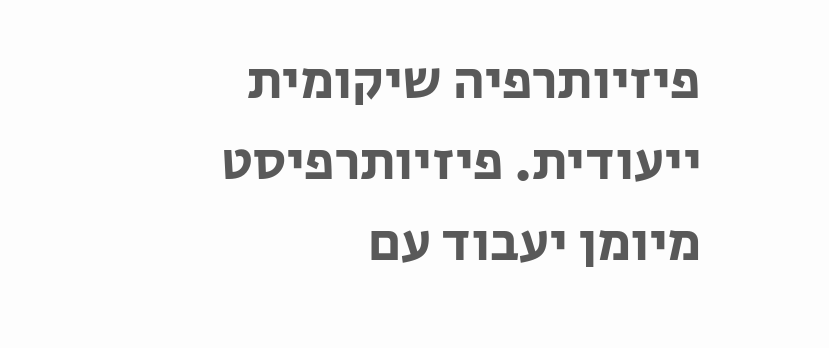פיזיותרפיה שיקומית ייעודית. פיזיותרפיסט מיומן יעבוד עם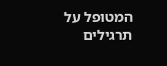המטופל על תרגילים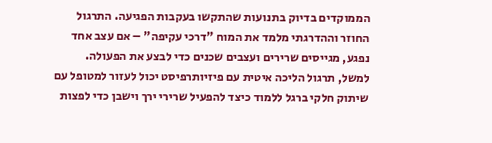הממוקדים בדיוק בתנועות שהתקשו בעקבות הפגיעה. התרגול החוזר וההדרגתי מלמד את המוח "דרכי עקיפה" – אם עצב אחד נפגע, מגייסים שרירים ועצבים שכנים כדי לבצע את הפעולה. למשל, תרגול הליכה איטית עם פיזיותרפיסט יכול לעזור למטופל עם שיתוק חלקי ברגל ללמוד כיצד להפעיל שרירי ירך וישבן כדי לפצות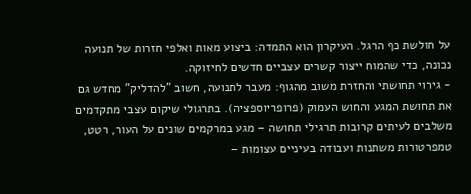על חולשת כף הרגל. העיקרון הוא התמדה: ביצוע מאות ואלפי חזרות של תנועה נכונה, כדי שהמוח ייצור קשרים עצביים חדשים לחיזוקה.
- גירוי תחושתי והחזרת משוב מהגוף: מעבר לתנועה, חשוב "להדליק" מחדש גם את תחושת המגע והחוש העמוק (פרופריוספציה). בתרגולי שיקום עצבי מתקדמים משלבים לעיתים קרובות תרגילי תחושה – מגע במרקמים שונים על העור, רטט, טמפרטורות משתנות ועבודה בעיניים עצומות –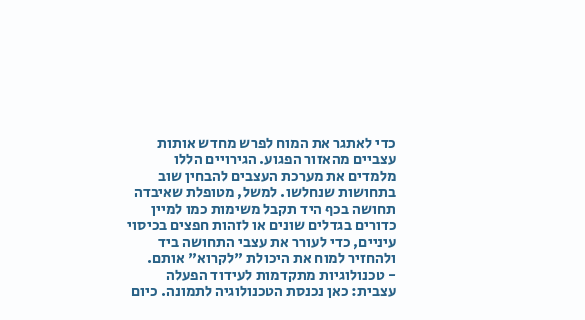כדי לאתגר את המוח לפרש מחדש אותות עצביים מהאזור הפגוע. הגירויים הללו מלמדים את מערכת העצבים להבחין שוב בתחושות שנחלשו. למשל, מטופלת שאיבדה תחושה בכף היד תקבל משימות כמו למיין כדורים בגדלים שונים או לזהות חפצים בכיסוי עיניים, כדי לעורר את עצבי התחושה ביד ולהחזיר למוח את היכולת "לקרוא" אותם.
- טכנולוגיות מתקדמות לעידוד הפעלה עצבית: כאן נכנסת הטכנולוגיה לתמונה. כיום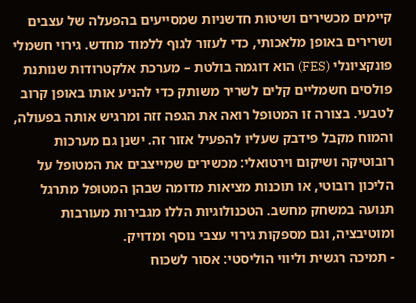קיימים מכשירים ושיטות חדשניות שמסייעים בהפעלה של עצבים ושרירים באופן מלאכותי, כדי לעזור לגוף ללמוד מחדש. גירוי חשמלי פונקציונלי (FES) הוא דוגמה בולטת – מערכת אלקטרודות שנותנת פולסים חשמליים קלים לשריר משותק כדי להניע אותו באופן קרוב לטבעי. בצורה זו המטופל רואה את הגפה זזה ומרגיש אותה בפעולה, והמוח מקבל פידבק שעליו להפעיל אזור זה. ישנן גם מערכות רובוטיקה ושיקום וירטואלי: מכשירים שמייצבים את המטופל על הליכון רובוטי, או תוכנות מציאות מדומה שבהן המטופל מתרגל תנועה במשחק מחשב. הטכנולוגיות הללו מגבירות מעורבות ומוטיבציה, וגם מספקות גירוי עצבי נוסף ומדויק.
- תמיכה רגשית וליווי הוליסטי: אסור לשכוח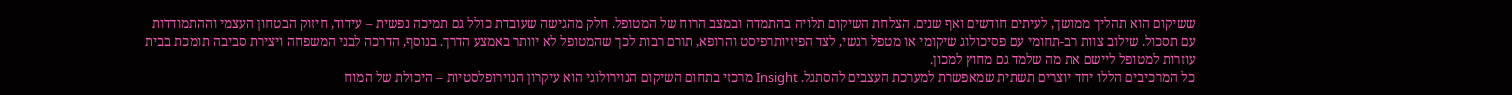ששיקום הוא תהליך ממושך, לעיתים חודשים ואף שנים. הצלחת השיקום תלויה בהתמדה ובמצב הרוח של המטופל. חלק מהגישה שעובדת כולל גם תמיכה נפשית – עידוד, חיזוק הבטחון העצמי וההתמודדות עם תסכול. שילוב צוות רב-תחומי עם פסיכולוג שיקומי או מטפל רגשי, לצד הפיזיותרפיסט והרופא, תורם רבות לכך שהמטופל לא יוותר באמצע הדרך. בנוסף, הדרכה לבני המשפחה ויצירת סביבה תומכת בבית עוזרות למטופל ליישם את מה שלמד גם מחוץ למכון.
כל המרכיבים הללו יחד יוצרים תשתית שמאפשרת למערכת העצבים להסתגל. Insight מרכזי בתחום השיקום הנוירולוגי הוא עיקרון הנוירופלסטיות – היכולת של המוח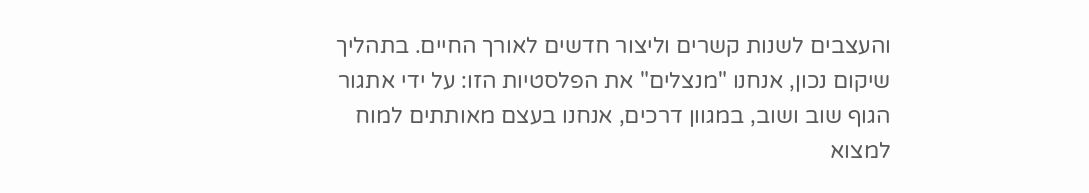והעצבים לשנות קשרים וליצור חדשים לאורך החיים. בתהליך שיקום נכון, אנחנו "מנצלים" את הפלסטיות הזו: על ידי אתגור הגוף שוב ושוב, במגוון דרכים, אנחנו בעצם מאותתים למוח למצוא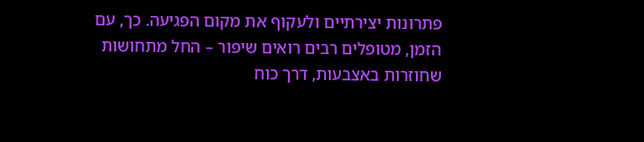פתרונות יצירתיים ולעקוף את מקום הפגיעה. כך, עם הזמן, מטופלים רבים רואים שיפור – החל מתחושות שחוזרות באצבעות, דרך כוח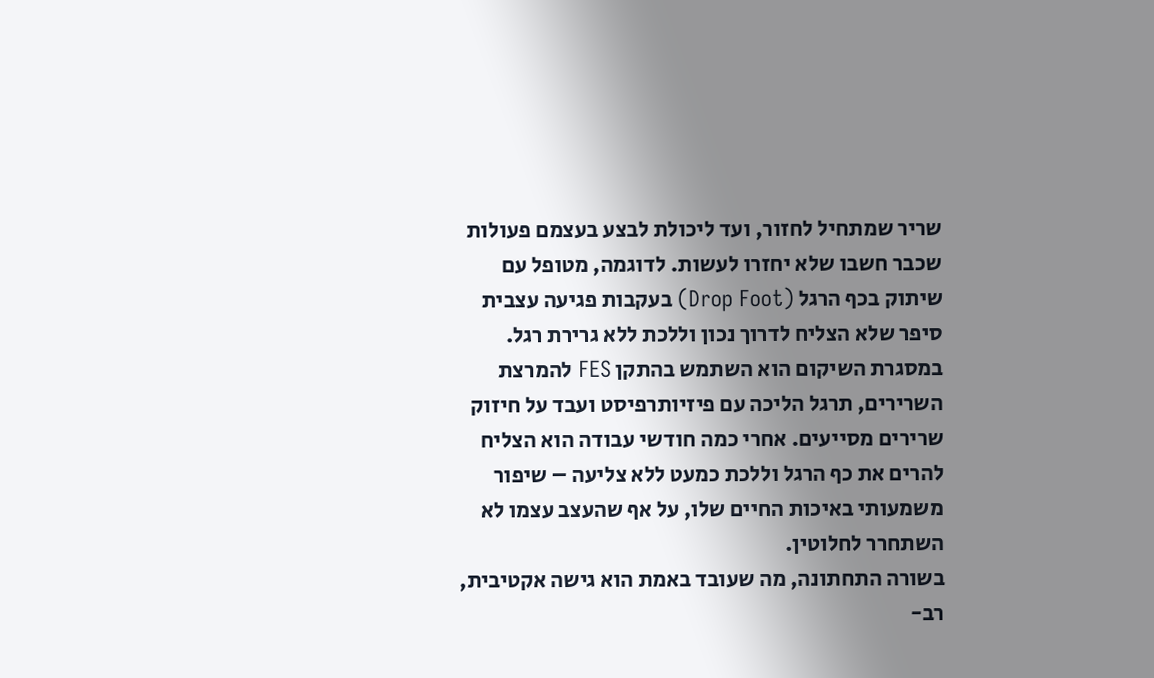שריר שמתחיל לחזור, ועד ליכולת לבצע בעצמם פעולות שכבר חשבו שלא יחזרו לעשות. לדוגמה, מטופל עם שיתוק בכף הרגל (Drop Foot) בעקבות פגיעה עצבית סיפר שלא הצליח לדרוך נכון וללכת ללא גרירת רגל. במסגרת השיקום הוא השתמש בהתקן FES להמרצת השרירים, תרגל הליכה עם פיזיותרפיסט ועבד על חיזוק שרירים מסייעים. אחרי כמה חודשי עבודה הוא הצליח להרים את כף הרגל וללכת כמעט ללא צליעה – שיפור משמעותי באיכות החיים שלו, על אף שהעצב עצמו לא השתחרר לחלוטין.
בשורה התחתונה, מה שעובד באמת הוא גישה אקטיבית, רב-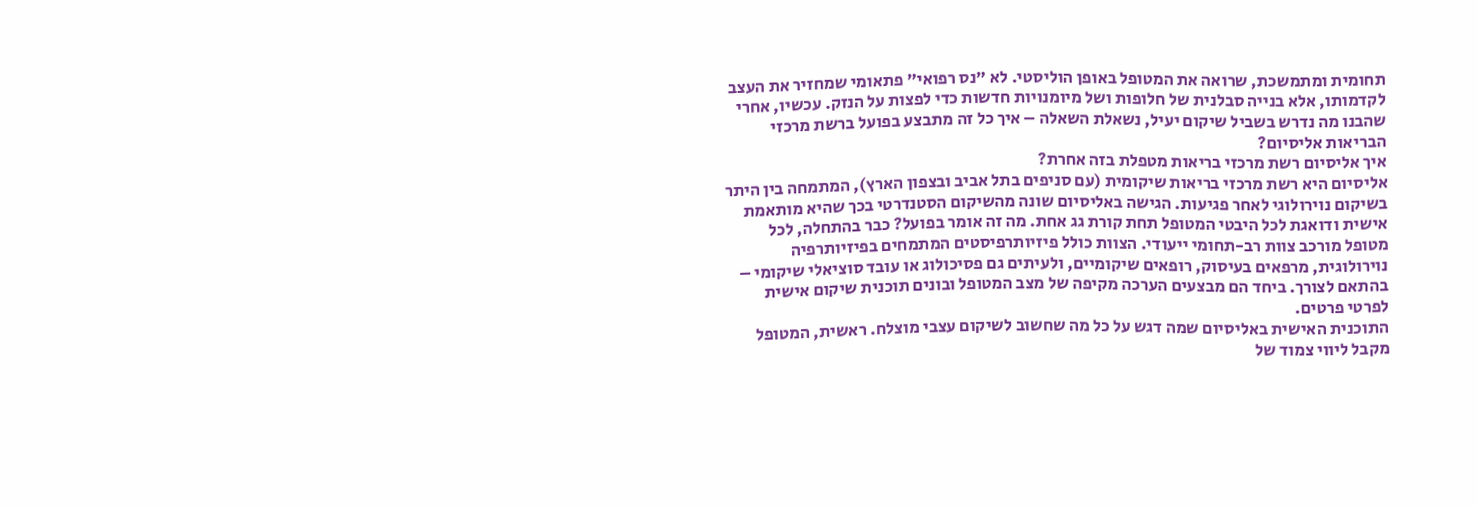תחומית ומתמשכת, שרואה את המטופל באופן הוליסטי. לא "נס רפואי" פתאומי שמחזיר את העצב לקדמותו, אלא בנייה סבלנית של חלופות ושל מיומנויות חדשות כדי לפצות על הנזק. עכשיו, אחרי שהבנו מה נדרש בשביל שיקום יעיל, נשאלת השאלה – איך כל זה מתבצע בפועל ברשת מרכזי הבריאות אליסיום?
איך אליסיום רשת מרכזי בריאות מטפלת בזה אחרת?
אליסיום היא רשת מרכזי בריאות שיקומית (עם סניפים בתל אביב ובצפון הארץ), המתמחה בין היתר בשיקום נוירולוגי לאחר פגיעות. הגישה באליסיום שונה מהשיקום הסטנדרטי בכך שהיא מותאמת אישית ודואגת לכל היבטי המטופל תחת קורת גג אחת. מה זה אומר בפועל? כבר בהתחלה, לכל מטופל מורכב צוות רב-תחומי ייעודי. הצוות כולל פיזיותרפיסטים המתמחים בפיזיותרפיה נוירולוגית, מרפאים בעיסוק, רופאים שיקומיים, ולעיתים גם פסיכולוג או עובד סוציאלי שיקומי – בהתאם לצורך. ביחד הם מבצעים הערכה מקיפה של מצב המטופל ובונים תוכנית שיקום אישית לפרטי פרטים.
התוכנית האישית באליסיום שמה דגש על כל מה שחשוב לשיקום עצבי מוצלח. ראשית, המטופל מקבל ליווי צמוד של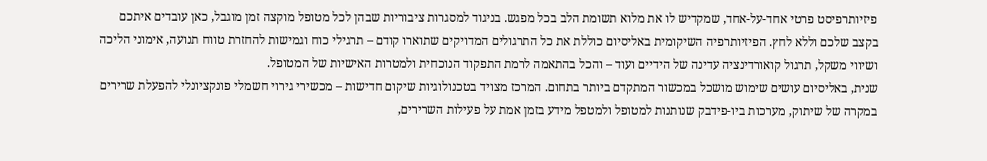פיזיותרפיסט פרטי אחד-על-אחד, שמקדיש לו את מלוא תשומת הלב בכל מפגש. בניגוד למסגרות ציבוריות שבהן לכל מטופל מוקצה זמן מוגבל, כאן עובדים איתכם בקצב שלכם וללא לחץ. הפיזיותרפיה השיקומית באליסיום כוללת את כל התרגולים המדויקים שתוארו קודם – תרגילי כוח וגמישות להחזרת טווח תנועה, אימוני הליכה ושיווי משקל, תרגול קואורדינציה עדינה של הידיים ועוד – והכל בהתאמה לרמת התפקוד הנוכחית ולמטרות האישיות של המטופל.
שנית, באליסיום עושים שימוש מושכל במכשור המתקדם ביותר בתחום. המרכז מצויד בטכנולוגיות שיקום חדישות – מכשירי גירוי חשמלי פונקציונלי להפעלת שרירים במקרה של שיתוק, מערכות ביו-פידבק שנותנות למטופל ולמטפל מידע בזמן אמת על פעילות השרירים,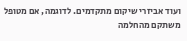ועוד אביזרי שיקום מתקדמים. לדוגמה, אם מטופל משתקם מהחלמה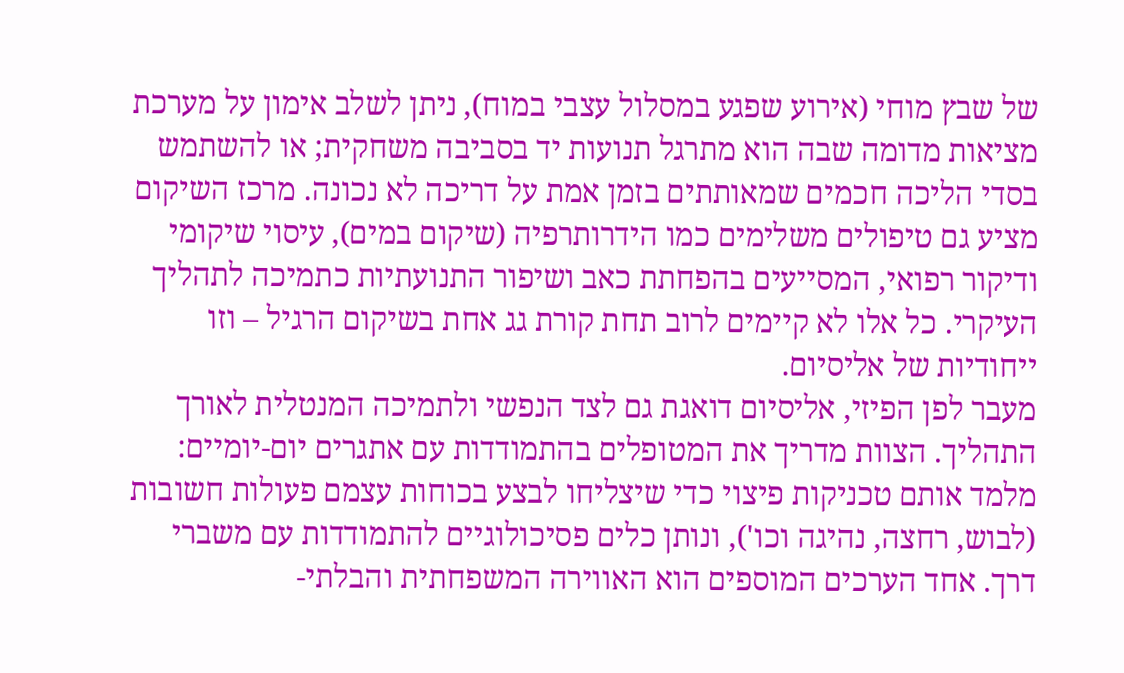של שבץ מוחי (אירוע שפגע במסלול עצבי במוח), ניתן לשלב אימון על מערכת מציאות מדומה שבה הוא מתרגל תנועות יד בסביבה משחקית; או להשתמש בסדי הליכה חכמים שמאותתים בזמן אמת על דריכה לא נכונה. מרכז השיקום מציע גם טיפולים משלימים כמו הידרותרפיה (שיקום במים), עיסוי שיקומי ודיקור רפואי, המסייעים בהפחתת כאב ושיפור התנועתיות כתמיכה לתהליך העיקרי. כל אלו לא קיימים לרוב תחת קורת גג אחת בשיקום הרגיל – וזו ייחודיות של אליסיום.
מעבר לפן הפיזי, אליסיום דואגת גם לצד הנפשי ולתמיכה המנטלית לאורך התהליך. הצוות מדריך את המטופלים בהתמודדות עם אתגרים יום-יומיים: מלמד אותם טכניקות פיצוי כדי שיצליחו לבצע בכוחות עצמם פעולות חשובות (לבוש, רחצה, נהיגה וכו'), ונותן כלים פסיכולוגיים להתמודדות עם משברי דרך. אחד הערכים המוספים הוא האווירה המשפחתית והבלתי-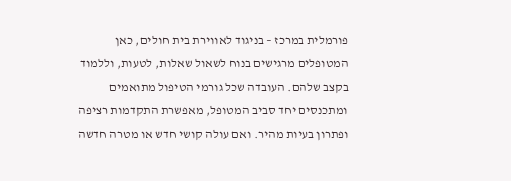פורמלית במרכז – בניגוד לאווירת בית חולים, כאן המטופלים מרגישים בנוח לשאול שאלות, לטעות, וללמוד בקצב שלהם. העובדה שכל גורמי הטיפול מתואמים ומתכנסים יחד סביב המטופל, מאפשרת התקדמות רציפה ופתרון בעיות מהיר. ואם עולה קושי חדש או מטרה חדשה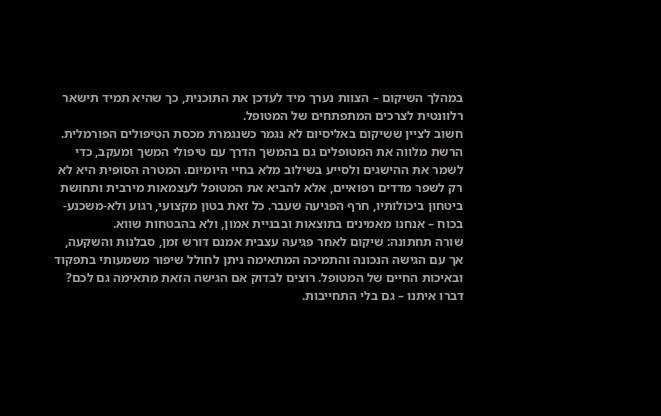במהלך השיקום – הצוות נערך מיד לעדכן את התוכנית, כך שהיא תמיד תישאר רלוונטית לצרכים המתפתחים של המטופל.
חשוב לציין ששיקום באליסיום לא נגמר כשנגמרת מכסת הטיפולים הפורמלית. הרשת מלווה את המטופלים גם בהמשך הדרך עם טיפולי המשך ומעקב, כדי לשמר את ההישגים ולסייע בשילוב מלא בחיי היומיום. המטרה הסופית היא לא רק לשפר מדדים רפואיים, אלא להביא את המטופל לעצמאות מירבית ותחושת ביטחון ביכולותיו, חרף הפגיעה שעבר. כל זאת בטון מקצועי, רגוע ולא-משכנע-בכוח – אנחנו מאמינים בתוצאות ובבניית אמון, ולא בהבטחות שווא.
שורה תחתונה: שיקום לאחר פגיעה עצבית אמנם דורש זמן, סבלנות והשקעה, אך עם הגישה הנכונה והתמיכה המתאימה ניתן לחולל שיפור משמעותי בתפקוד ובאיכות החיים של המטופל. רוצים לבדוק אם הגישה הזאת מתאימה גם לכם? דברו איתנו – גם בלי התחייבות.